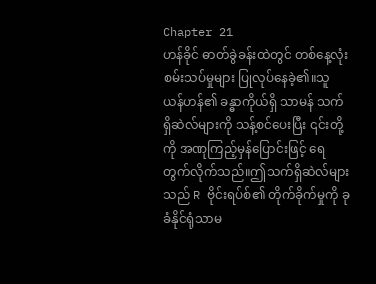Chapter 21
ဟန်ခိုင် ဓာတ်ခွဲခန်းထဲတွင် တစ်နေ့လုံး စမ်းသပ်မှုများ ပြုလုပ်နေခဲ့၏။သူ ယန်ဟန်၏ ခန္ဓာကိုယ်ရှိ သာမန် သက်ရှိဆဲလ်များကို သန့်စင်ပေးပြီး ၎င်းတို့ကို အဏုကြည့်မှန်ပြောင်းဖြင့် ရေတွက်လိုက်သည်။ဤသက်ရှိဆဲလ်များသည် R ဗိုင်းရပ်စ်၏ တိုက်ခိုက်မှုကို ခုခံနိုင်ရုံသာမ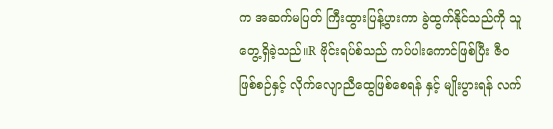က အဆက်မပြတ် ကြီးထွားပြန့်ပွားကာ ခွဲထွက်နိုင်သည်ကို သူ တွေ့ရှိခဲ့သည်။R ဗိုင်းရပ်စ်သည် ကပ်ပါးကောင်ဖြစ်ပြီး ဇီဝဖြစ်စဉ်နှင့် လိုက်လျောညီထွေဖြစ်စေရန် နှင့် မျိုးပွားရန် လက်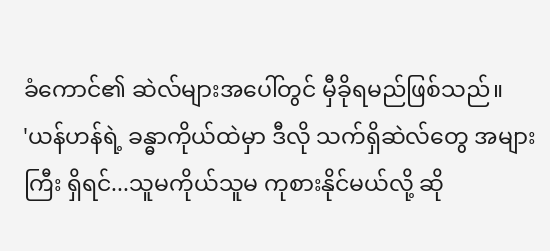ခံကောင်၏ ဆဲလ်များအပေါ်တွင် မှီခိုရမည်ဖြစ်သည်။
'ယန်ဟန်ရဲ့ ခန္ဓာကိုယ်ထဲမှာ ဒီလို သက်ရှိဆဲလ်တွေ အများကြီး ရှိရင်...သူမကိုယ်သူမ ကုစားနိုင်မယ်လို့ ဆို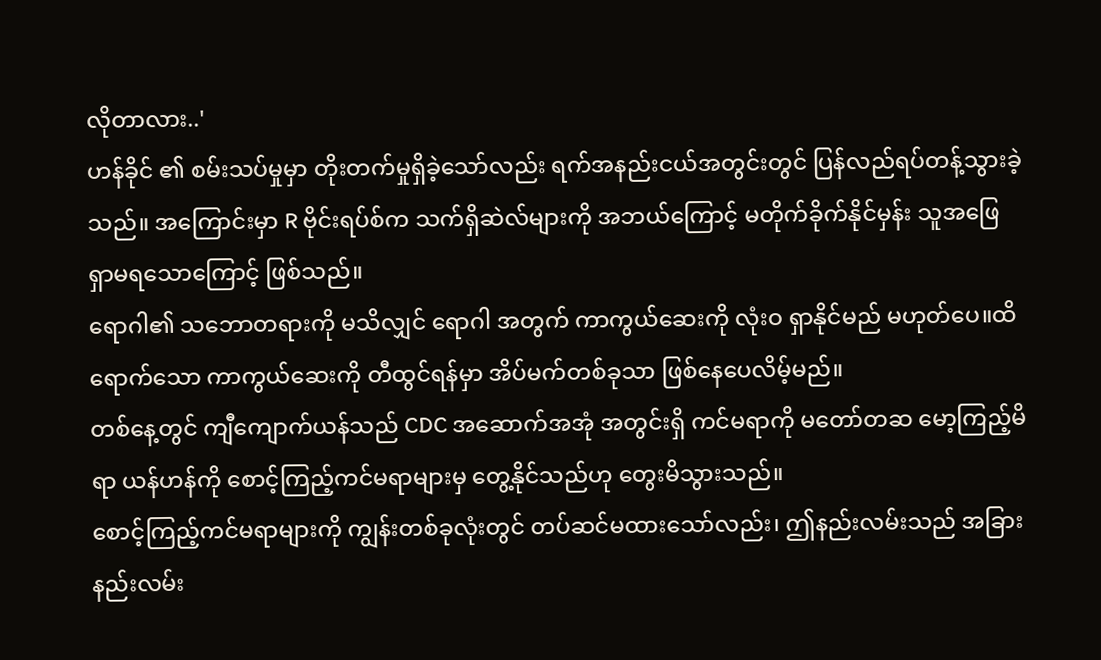လိုတာလား..'
ဟန်ခိုင် ၏ စမ်းသပ်မှုမှာ တိုးတက်မှုရှိခဲ့သော်လည်း ရက်အနည်းငယ်အတွင်းတွင် ပြန်လည်ရပ်တန့်သွားခဲ့သည်။ အကြောင်းမှာ R ဗိုင်းရပ်စ်က သက်ရှိဆဲလ်များကို အဘယ်ကြောင့် မတိုက်ခိုက်နိုင်မှန်း သူအဖြေရှာမရသောကြောင့် ဖြစ်သည်။
ရောဂါ၏ သဘောတရားကို မသိလျှင် ရောဂါ အတွက် ကာကွယ်ဆေးကို လုံးဝ ရှာနိုင်မည် မဟုတ်ပေ။ထိရောက်သော ကာကွယ်ဆေးကို တီထွင်ရန်မှာ အိပ်မက်တစ်ခုသာ ဖြစ်နေပေလိမ့်မည်။
တစ်နေ့တွင် ကျီကျောက်ယန်သည် CDC အဆောက်အအုံ အတွင်းရှိ ကင်မရာကို မတော်တဆ မော့ကြည့်မိရာ ယန်ဟန်ကို စောင့်ကြည့်ကင်မရာများမှ တွေ့နိုင်သည်ဟု တွေးမိသွားသည်။
စောင့်ကြည့်ကင်မရာများကို ကျွန်းတစ်ခုလုံးတွင် တပ်ဆင်မထားသော်လည်း၊ ဤနည်းလမ်းသည် အခြားနည်းလမ်း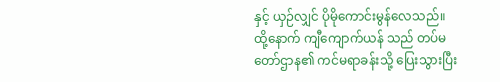နှင့် ယှဉ်လျှင် ပိုမိုကောင်းမွန်လေသည်။ ထို့နောက် ကျီကျောက်ယန် သည် တပ်မတော်ဌာန၏ ကင်မရာခန်းသို့ ပြေးသွားပြီး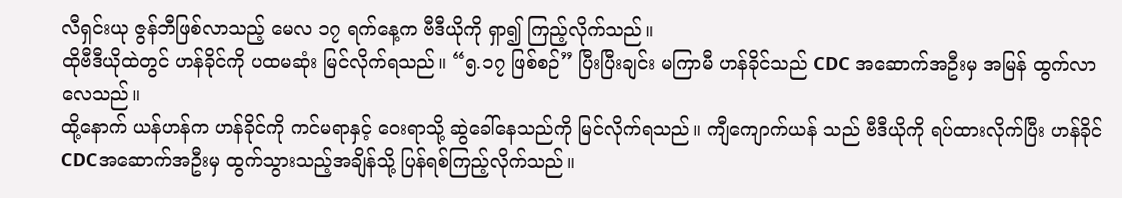လီရှင်းယု ဇွန်ဘီဖြစ်လာသည့် မေလ ၁၇ ရက်နေ့က ဗီဒီယိုကို ရှာ၍ ကြည့်လိုက်သည်။
ထိုဗီဒီယိုထဲတွင် ဟန်ခိုင်ကို ပထမဆုံး မြင်လိုက်ရသည်။ “၅.၁၇ ဖြစ်စဉ်” ပြီးပြီးချင်း မကြာမီ ဟန်ခိုင်သည် CDC အဆောက်အဦးမှ အမြန် ထွက်လာလေသည်။
ထို့နောက် ယန်ဟန်က ဟန်ခိုင်ကို ကင်မရာနှင့် ဝေးရာသို့ ဆွဲခေါ်နေသည်ကို မြင်လိုက်ရသည်။ ကျီကျောက်ယန် သည် ဗီဒီယိုကို ရပ်ထားလိုက်ပြီး ဟန်ခိုင် CDCအဆောက်အဦးမှ ထွက်သွားသည့်အချိန်သို့ ပြန်ရစ်ကြည့်လိုက်သည်။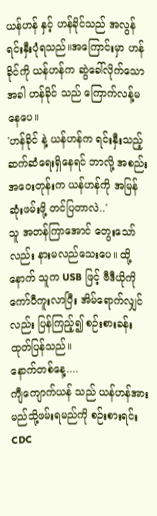ယန်ဟန် နှင့် ဟန်ခိုင်သည် အလွန်ရင်းနှီးပုံရသည်။အကြောင်းမှာ ဟန်ခိုင်ကို ယန်ဟန်က ဆွဲခေါ်လိုက်သောအခါ ဟန်ခိုင် သည် ကြောက်လန့်မနေပေ။
'ဟန်ခိုင် နဲ့ ယန်ဟန်က ရင်းနှီးသည့် ဆက်ဆံရေးရှိနေရင် ဘာလို့ အစည်းအဝေးတုန်းက ယန်ဟန်ကို အမြန်ဆုံးဖမ်းဖို့ တင်ပြတာလဲ..'
သူ အတန်ကြာအောင် တွေးသော်လည်း နားမလည်သေးပေ။ ထို့နောက် သူက USB ဖြင့် ဗီဒီယိုကို ကော်ပီကူးလာပြီး အိမ်ရောက်လျှင်လည်း ပြန်ကြည့်၍ စဉ်းစားခန်း ထုတ်ပြန်သည်။
နောက်တစ်နေ့....
ကျီကျောက်ယန် သည် ယန်ဟန်အား မည်သို့ဖမ်းရမည်ကို စဉ်းစားရင်း CDC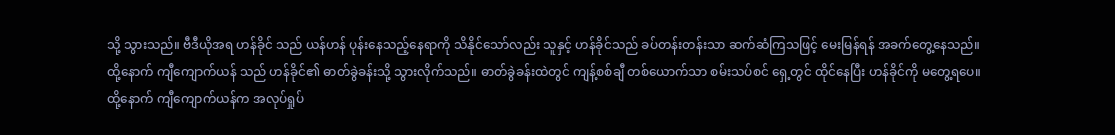သို့ သွားသည်။ ဗီဒီယိုအရ ဟန်ခိုင် သည် ယန်ဟန် ပုန်းနေသည့်နေရာကို သိနိုင်သော်လည်း သူနှင့် ဟန်ခိုင်သည် ခပ်တန်းတန်းသာ ဆက်ဆံကြသဖြင့် မေးမြန်ရန် အခက်တွေ့နေသည်။
ထို့နောက် ကျီကျောက်ယန် သည် ဟန်ခိုင်၏ ဓာတ်ခွဲခန်းသို့ သွားလိုက်သည်။ ဓာတ်ခွဲခန်းထဲတွင် ကျန့်စစ်ချီ တစ်ယောက်သာ စမ်းသပ်စင် ရှေ့တွင် ထိုင်နေပြီး ဟန်ခိုင်ကို မတွေ့ရပေ။
ထို့နောက် ကျီကျောက်ယန်က အလုပ်ရှုပ်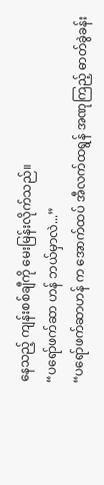နေသည့် ကျန်းစစ်ချီကို မေးမြန်းလိုက်သည်။
“ပရော်ဖက်ဆာ ဟန် ဘယ်မှာလဲ...”
“ပရော်ဖက်ဆာဟန် က အောက်ထပ် အီလက်ထရွန် အဏုကြည့် ဓာတ်ခွဲခန်း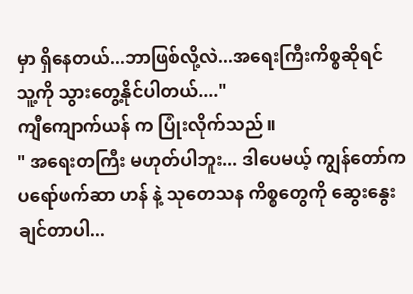မှာ ရှိနေတယ်...ဘာဖြစ်လို့လဲ...အရေးကြီးကိစ္စဆိုရင် သူ့ကို သွားတွေ့နိုင်ပါတယ်...."
ကျီကျောက်ယန် က ပြုံးလိုက်သည်။
" အရေးတကြီး မဟုတ်ပါဘူး... ဒါပေမယ့် ကျွန်တော်က ပရော်ဖက်ဆာ ဟန် နဲ့ သုတေသန ကိစ္စတွေကို ဆွေးနွေးချင်တာပါ...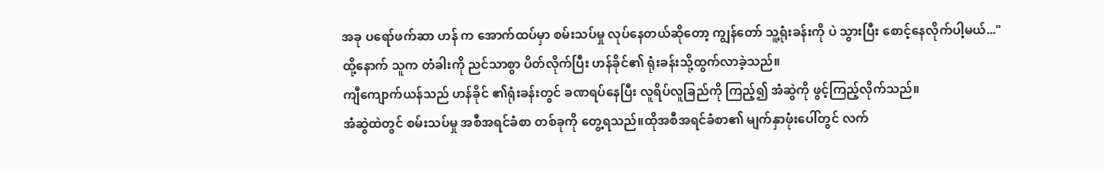အခု ပရော်ဖက်ဆာ ဟန် က အောက်ထပ်မှာ စမ်းသပ်မှု လုပ်နေတယ်ဆိုတော့ ကျွန်တော် သူ့ရုံးခန်းကို ပဲ သွားပြီး စောင့်နေလိုက်ပါ့မယ်..."
ထို့နောက် သူက တံခါးကို ညင်သာစွာ ပိတ်လိုက်ပြီး ဟန်ခိုင်၏ ရုံးခန်းသို့ထွက်လာခဲ့သည်။
ကျီကျောက်ယန်သည် ဟန်ခိုင် ၏ရုံးခန်းတွင် ခဏရပ်နေပြီး လူရိပ်လူခြည်ကို ကြည့်၍ အံဆွဲကို ဖွင့်ကြည့်လိုက်သည်။
အံဆွဲထဲတွင် စမ်းသပ်မှု အစီအရင်ခံစာ တစ်ခုကို တွေ့ရသည်။ထိုအစီအရင်ခံစာ၏ မျက်နှာဖုံးပေါ်တွင် လက်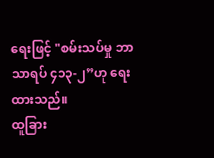ရေးဖြင့် "စမ်းသပ်မှု ဘာသာရပ် ၄၁၃-၂”ဟု ရေးထားသည်။
ထူခြား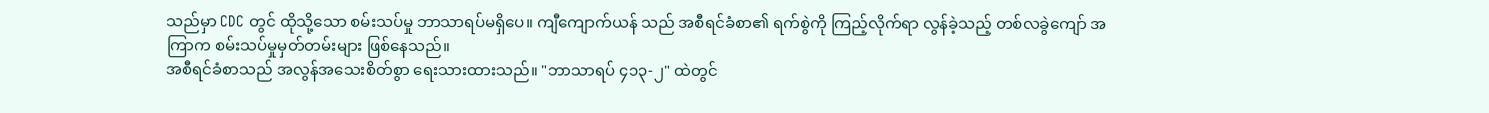သည်မှာ CDC တွင် ထိုသို့သော စမ်းသပ်မှု ဘာသာရပ်မရှိပေ။ ကျီကျောက်ယန် သည် အစီရင်ခံစာ၏ ရက်စွဲကို ကြည့်လိုက်ရာ လွန်ခဲ့သည့် တစ်လခွဲကျော် အကြာက စမ်းသပ်မှုမှတ်တမ်းများ ဖြစ်နေသည်။
အစီရင်ခံစာသည် အလွန်အသေးစိတ်စွာ ရေးသားထားသည်။ "ဘာသာရပ် ၄၁၃-၂" ထဲတွင်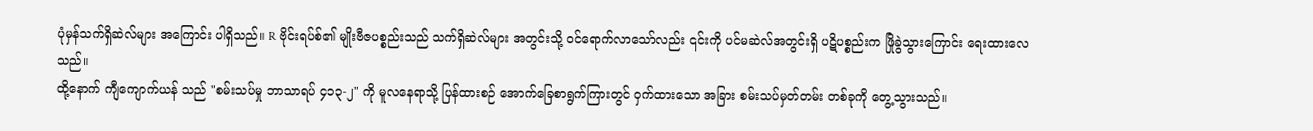ပုံမှန်သက်ရှိဆဲလ်များ အကြောင်း ပါရှိသည်။ R ဗိုင်းရပ်စ်၏ မျိုးဗီဇပစ္စည်းသည် သက်ရှိဆဲလ်များ အတွင်းသို့ ဝင်ရောက်လာသော်လည်း ၎င်းကို ပင်မဆဲလ်အတွင်းရှိ ပဋိပစ္စည်းက ဖြိုခွဲသွားကြောင်း ရေးထားလေသည်။
ထို့နောက် ကျီကျောက်ယန် သည် "စမ်းသပ်မှု ဘာသာရပ် ၄၁၃-၂" ကို မူလနေရာသို့ ပြန်ထားစဉ် အောက်ခြေစာရွက်ကြားတွင် ဝှက်ထားသော အခြား စမ်းသပ်မှတ်တမ်း တစ်ခုကို တွေ့သွားသည်။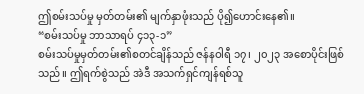ဤစမ်းသပ်မှု မှတ်တမ်း၏ မျက်နှာဖုံးသည် ပို၍ဟောင်းနေ၏။
“စမ်းသပ်မှု ဘာသာရပ် ၄၁၃-၁”
စမ်းသပ်မှုမှတ်တမ်း၏စတင်ချိန်သည် ဇန်နဝါရီ ၁၇၊ ၂၀၂၃ အစောပိုင်းဖြစ်သည်။ ဤရက်စွဲသည် အဲဒီ အသက်ရှင်ကျန်ရစ်သူ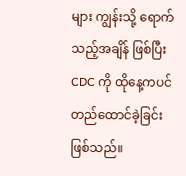များ ကျွန်းသို့ ရောက်သည့်အချိန် ဖြစ်ပြီး
CDC ကို ထိုနေ့ကပင် တည်ထောင်ခဲ့ခြင်း ဖြစ်သည်။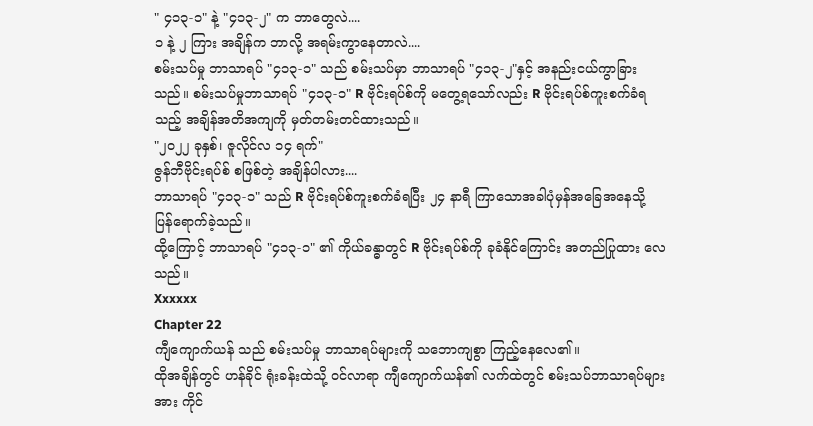" ၄၁၃-၁" နဲ့ "၄၁၃-၂" က ဘာတွေလဲ....
၁ နဲ့ ၂ ကြား အချိန်က ဘာလို့ အရမ်းကွာနေတာလဲ....
စမ်းသပ်မှု ဘာသာရပ် "၄၁၃-၁" သည် စမ်းသပ်မှာ ဘာသာရပ် "၄၁၃-၂"နှင့် အနည်းငယ်ကွာခြားသည်။ စမ်းသပ်မှုဘာသာရပ် "၄၁၃-၁" R ဗိုင်းရပ်စ်ကို မတွေ့ရသော်လည်း R ဗိုင်းရပ်စ်ကူးစက်ခံရသည့် အချိန်အတိအကျကို မှတ်တမ်းတင်ထားသည်။
"၂၀၂၂ ခုနှစ်၊ ဇူလိုင်လ ၁၄ ရက်"
ဇွန်ဘီဗိုင်းရပ်စ် စဖြစ်တဲ့ အချိန်ပါလား....
ဘာသာရပ် "၄၁၃-၁" သည် R ဗိုင်းရပ်စ်ကူးစက်ခံရပြီး ၂၄ နာရီ ကြာသောအခါပုံမှန်အခြေအနေသို့ ပြန်ရောက်ခဲ့သည်။
ထို့ကြောင့် ဘာသာရပ် "၄၁၃-၁" ၏ ကိုယ်ခန္ဓာတွင် R ဗိုင်းရပ်စ်ကို ခုခံနိုင်ကြောင်း အတည်ပြုထား လေသည်။
Xxxxxx
Chapter 22
ကျီကျောက်ယန် သည် စမ်းသပ်မှု ဘာသာရပ်များကို သဘောကျစွာ ကြည့်နေလေ၏။
ထိုအချိန်တွင် ဟန်ခိုင် ရုံးခန်းထဲသို့ ဝင်လာရာ ကျီကျောက်ယန်၏ လက်ထဲတွင် စမ်းသပ်ဘာသာရပ်များအား ကိုင်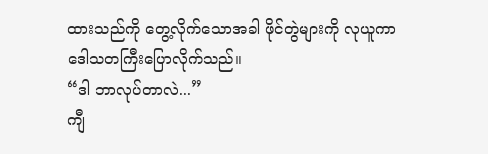ထားသည်ကို တွေ့လိုက်သောအခါ ဖိုင်တွဲများကို လုယူကာ ဒေါသတကြီးပြောလိုက်သည်။
“ဒါ ဘာလုပ်တာလဲ...”
ကျီ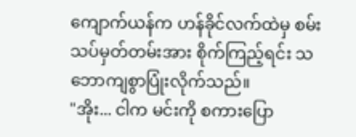ကျောက်ယန်က ဟန်ခိုင်လက်ထဲမှ စမ်းသပ်မှတ်တမ်းအား စိုက်ကြည့်ရင်း သဘောကျစွာပြုံးလိုက်သည်။
"အိုး... ငါက မင်းကို စကားပြော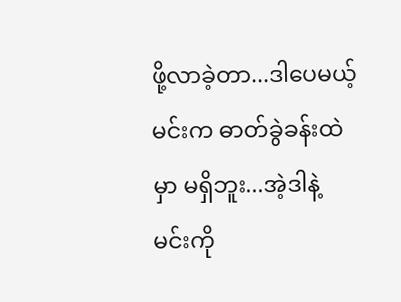ဖို့လာခဲ့တာ...ဒါပေမယ့် မင်းက ဓာတ်ခွဲခန်းထဲမှာ မရှိဘူး...အဲ့ဒါနဲ့ မင်းကို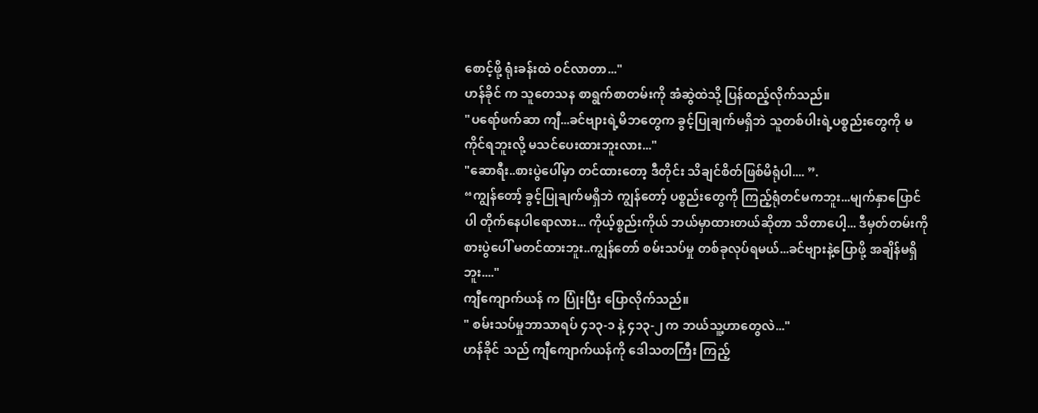စောင့်ဖို့ ရုံးခန်းထဲ ဝင်လာတာ..."
ဟန်ခိုင် က သူတေသန စာရွက်စာတမ်းကို အံဆွဲထဲသို့ ပြန်ထည့်လိုက်သည်။
"ပရော်ဖက်ဆာ ကျီ...ခင်ဗျားရဲ့မိဘတွေက ခွင့်ပြုချက်မရှိဘဲ သူတစ်ပါးရဲ့ပစ္စည်းတွေကို မကိုင်ရဘူးလို့ မသင်ပေးထားဘူးလား..."
"ဆောရီး..စားပွဲပေါ်မှာ တင်ထားတော့ ဒီတိုင်း သိချင်စိတ်ဖြစ်မိရုံပါ.... ”.
“ကျွန်တော့် ခွင့်ပြုချက်မရှိဘဲ ကျွန်တော့် ပစ္စည်းတွေကို ကြည့်ရုံတင်မကဘူး...မျက်နှာပြောင်ပါ တိုက်နေပါရောလား... ကိုယ့်စ္စည်းကိုယ် ဘယ်မှာထားတယ်ဆိုတာ သိတာပေါ့... ဒီမှတ်တမ်းကို စားပွဲပေါ် မတင်ထားဘူး..ကျွန်တော် စမ်းသပ်မှု တစ်ခုလုပ်ရမယ်...ခင်ဗျားနဲ့ပြောဖို့ အချိန်မရှိဘူး...."
ကျီကျောက်ယန် က ပြုံးပြီး ပြောလိုက်သည်။
" စမ်းသပ်မှုဘာသာရပ် ၄၁၃-၁ နဲ့ ၄၁၃-၂ က ဘယ်သူ့ဟာတွေလဲ..."
ဟန်ခိုင် သည် ကျီကျောက်ယန်ကို ဒေါသတကြီး ကြည့်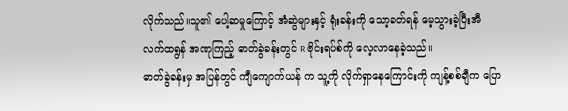လိုက်သည်။သူ၏ ပေါ့ဆမှုကြောင့် အံဆွဲများနှင့် ရုံးခန်းကို သော့ခတ်ရန် မေ့သွားခဲ့ပြီးအီလက်ထရွန် အဏုကြည့် ဓာတ်ခွဲခန်းတွင် R ဗိုင်းရပ်စ်ကို လေ့လာနေခဲ့သည်။
ဓာတ်ခွဲခန်းမှ အပြန်တွင် ကျီကျောက်ယန် က သူ့ကို လိုက်ရှာနေကြောင်းကို ကျန့်စစ်ချီက ပြော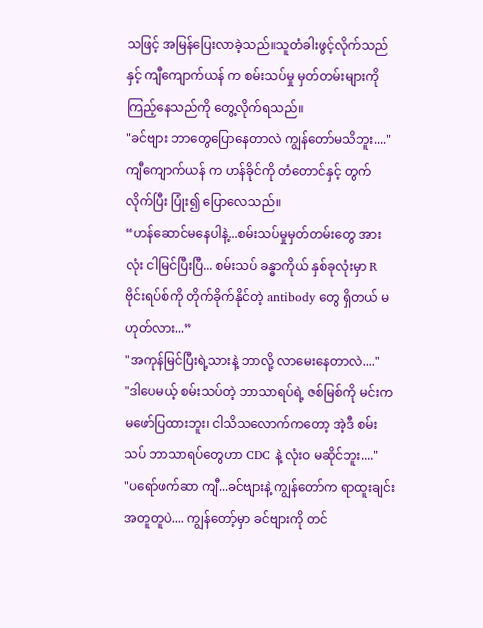သဖြင့် အမြန်ပြေးလာခဲ့သည်။သူတံခါးဖွင့်လိုက်သည်နှင့် ကျီကျောက်ယန် က စမ်းသပ်မှု မှတ်တမ်းများကို ကြည့်နေသည်ကို တွေ့လိုက်ရသည်။
"ခင်ဗျား ဘာတွေပြောနေတာလဲ ကျွန်တော်မသိဘူး...."
ကျီကျောက်ယန် က ဟန်ခိုင်ကို တံတောင်နှင့် တွက်လိုက်ပြီး ပြုံး၍ ပြောလေသည်။
“ဟန်ဆောင်မနေပါနဲ့...စမ်းသပ်မှုမှတ်တမ်းတွေ အားလုံး ငါမြင်ပြီးပြီ... စမ်းသပ် ခန္ဓာကိုယ် နှစ်ခုလုံးမှာ R ဗိုင်းရပ်စ်ကို တိုက်ခိုက်နိုင်တဲ့ antibody တွေ ရှိတယ် မဟုတ်လား...”
"အကုန်မြင်ပြီးရဲ့သားနဲ့ ဘာလို့ လာမေးနေတာလဲ...."
"ဒါပေမယ့် စမ်းသပ်တဲ့ ဘာသာရပ်ရဲ့ ဇစ်မြစ်ကို မင်းက မဖော်ပြထားဘူး၊ ငါသိသလောက်ကတော့ အဲ့ဒီ စမ်းသပ် ဘာသာရပ်တွေဟာ CDC နဲ့ လုံးဝ မဆိုင်ဘူး...."
"ပရော်ဖက်ဆာ ကျီ...ခင်ဗျားနဲ့ ကျွန်တော်က ရာထူးချင်း အတူတူပဲ.... ကျွန်တော့်မှာ ခင်ဗျားကို တင်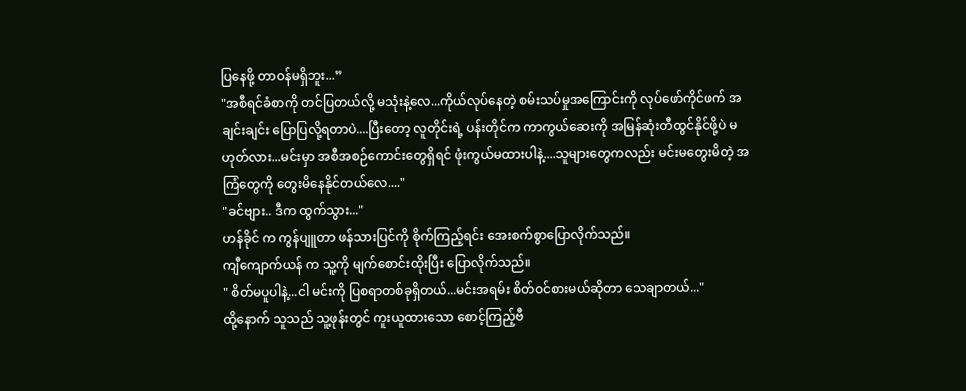ပြနေဖို့ တာဝန်မရှိဘူး...”
"အစီရင်ခံစာကို တင်ပြတယ်လို့ မသုံးနဲ့လေ...ကိုယ်လုပ်နေတဲ့ စမ်းသပ်မှုအကြောင်းကို လုပ်ဖော်ကိုင်ဖက် အချင်းချင်း ပြောပြလို့ရတာပဲ....ပြီးတော့ လူတိုင်းရဲ့ ပန်းတိုင်က ကာကွယ်ဆေးကို အမြန်ဆုံးတီထွင်နိုင်ဖို့ပဲ မဟုတ်လား...မင်းမှာ အစီအစဉ်ကောင်းတွေရှိရင် ဖုံးကွယ်မထားပါနဲ့....သူများတွေကလည်း မင်းမတွေးမိတဲ့ အကြံတွေကို တွေးမိနေနိုင်တယ်လေ...."
"ခင်ဗျား.. ဒီက ထွက်သွား..."
ဟန်ခိုင် က ကွန်ပျူတာ ဖန်သားပြင်ကို စိုက်ကြည့်ရင်း အေးစက်စွာပြောလိုက်သည်။
ကျီကျောက်ယန် က သူ့ကို မျက်စောင်းထိုးပြီး ပြောလိုက်သည်။
" စိတ်မပူပါနဲ့...ငါ မင်းကို ပြစရာတစ်ခုရှိတယ်...မင်းအရမ်း စိတ်ဝင်စားမယ်ဆိုတာ သေချာတယ်..."
ထို့နောက် သူသည် သူ့ဖုန်းတွင် ကူးယူထားသော စောင့်ကြည့်ဗီ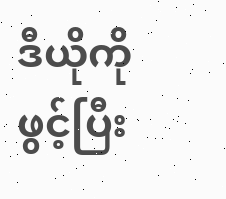ဒီယိုကို ဖွင့်ပြီး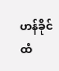ဟန်ခိုင် ထံ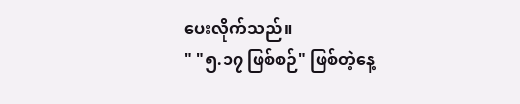ပေးလိုက်သည်။
" "၅.၁၇ ဖြစ်စဉ်" ဖြစ်တဲ့နေ့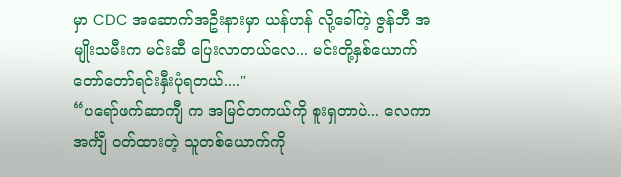မှာ CDC အဆောက်အဦးနားမှာ ယန်ဟန် လို့ခေါ်တဲ့ ဇွန်ဘီ အမျိုးသမီးက မင်းဆီ ပြေးလာတယ်လေ... မင်းတို့နှစ်ယောက် တော်တော်ရင်းနှီးပုံရတယ်...."
“ပရော်ဖက်ဆာကျီ က အမြင်တကယ်ကို စူးရှတာပဲ... လေကာအင်္ကျီ ၀တ်ထားတဲ့ သူတစ်ယောက်ကို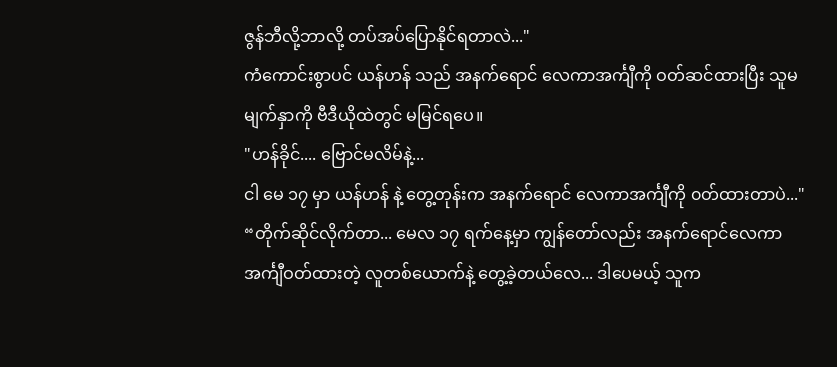ဇွန်ဘီလို့ဘာလို့ တပ်အပ်ပြောနိုင်ရတာလဲ..."
ကံကောင်းစွာပင် ယန်ဟန် သည် အနက်ရောင် လေကာအင်္ကျီကို ဝတ်ဆင်ထားပြီး သူမမျက်နှာကို ဗီဒီယိုထဲတွင် မမြင်ရပေ။
"ဟန်ခိုင်.... ဗြောင်မလိမ်နဲ့...
ငါ မေ ၁၇ မှာ ယန်ဟန် နဲ့ တွေ့တုန်းက အနက်ရောင် လေကာအင်္ကျီကို ၀တ်ထားတာပဲ..."
“တိုက်ဆိုင်လိုက်တာ... မေလ ၁၇ ရက်နေ့မှာ ကျွန်တော်လည်း အနက်ရောင်လေကာ အင်္ကျီဝတ်ထားတဲ့ လူတစ်ယောက်နဲ့ တွေ့ခဲ့တယ်လေ... ဒါပေမယ့် သူက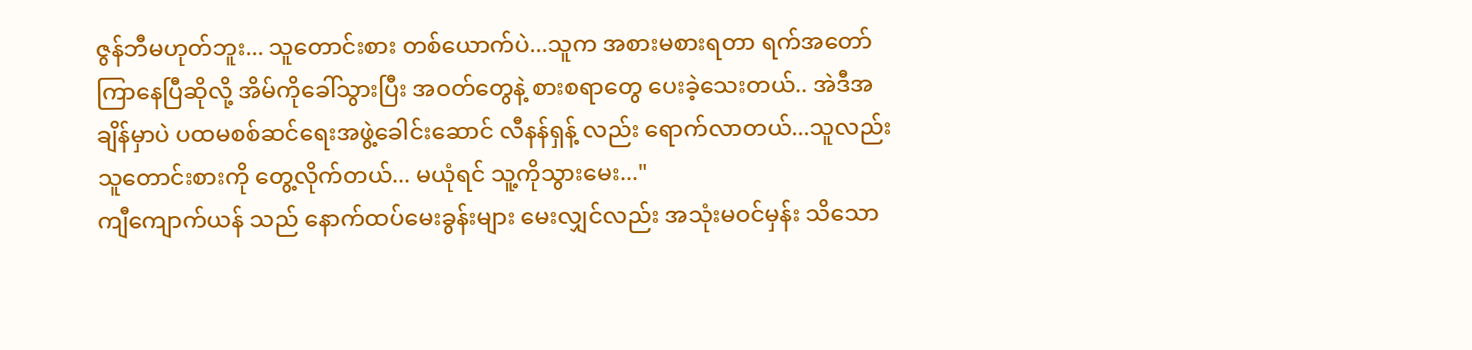ဇွန်ဘီမဟုတ်ဘူး... သူတောင်းစား တစ်ယောက်ပဲ...သူက အစားမစားရတာ ရက်အတော်ကြာနေပြီဆိုလို့ အိမ်ကိုခေါ်သွားပြီး အဝတ်တွေနဲ့ စားစရာတွေ ပေးခဲ့သေးတယ်.. အဲဒီအချိန်မှာပဲ ပထမစစ်ဆင်ရေးအဖွဲ့ခေါင်းဆောင် လီနန်ရှန့် လည်း ရောက်လာတယ်...သူလည်း သူတောင်းစားကို တွေ့လိုက်တယ်... မယုံရင် သူ့ကိုသွားမေး..."
ကျီကျောက်ယန် သည် နောက်ထပ်မေးခွန်းများ မေးလျှင်လည်း အသုံးမဝင်မှန်း သိသော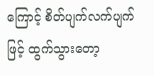ကြောင့် စိတ်ပျက်လက်ပျက်ဖြင့် ထွက်သွားတော့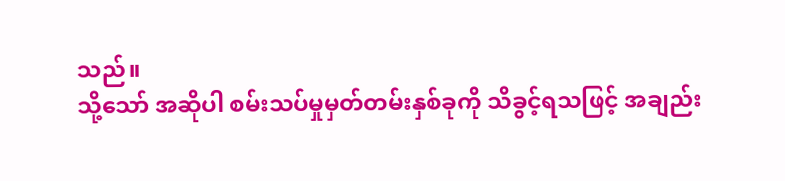သည်။
သို့သော် အဆိုပါ စမ်းသပ်မှုမှတ်တမ်းနှစ်ခုကို သိခွင့်ရသဖြင့် အချည်း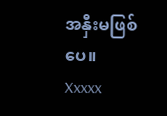အနှီးမဖြစ်ပေ။
Xxxxx